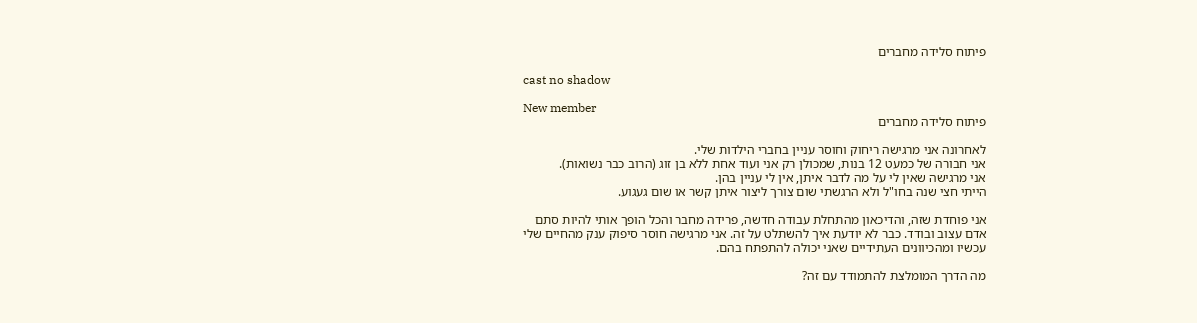פיתוח סלידה מחברים

cast no shadow

New member
פיתוח סלידה מחברים

לאחרונה אני מרגישה ריחוק וחוסר עניין בחברי הילדות שלי.
אני חבורה של כמעט 12 בנות, שמכולן רק אני ועוד אחת ללא בן זוג (הרוב כבר נשואות).
אני מרגישה שאין לי על מה לדבר איתן, אין לי עניין בהן.
הייתי חצי שנה בחו"ל ולא הרגשתי שום צורך ליצור איתן קשר או שום געגוע.

אני פוחדת שזה, והדיכאון מהתחלת עבודה חדשה, פרידה מחבר והכל הופך אותי להיות סתם
אדם עצוב ובודד. כבר לא יודעת איך להשתלט על זה. אני מרגישה חוסר סיפוק ענק מהחיים שלי
עכשיו ומהכיוונים העתידיים שאני יכולה להתפתח בהם.

מה הדרך המומלצת להתמודד עם זה?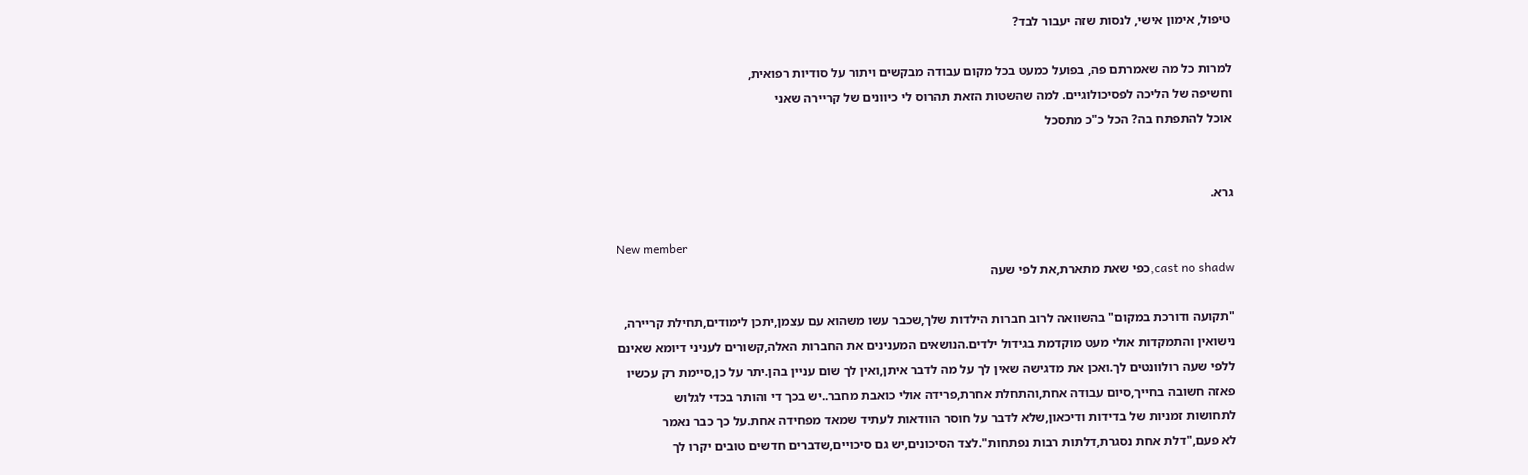טיפול, אימון אישי, לנסות שזה יעבור לבד?

למרות כל מה שאמרתם פה, בפועל כמעט בכל מקום עבודה מבקשים ויתור על סודיות רפואית,
וחשיפה של הליכה לפסיכולוגיים. למה שהשטות הזאת תהרוס לי כיוונים של קריירה שאני
אוכל להתפתח בה? הכל כ"כ מתסכל


גרא.

New member
cast no shadw,כפי שאת מתארת,את לפי שעה

"תקועה ודורכת במקום" בהשוואה לרוב חברות הילדות שלך,שכבר עשו משהוא עם עצמן,יתכן לימודים,תחילת קריירה,
נישואין והתמקדות אולי מעט מוקדמת בגידול ילדים.הנושאים המענינים את החברות האלה,קשורים לעניני דיומא שאינם
ללפי שעה רולוונטים לך.ואכן את מדגישה שאין לך על מה לדבר איתן,ואין לך שום עניין בהן.יתר על כן,סיימת רק עכשיו
פאזה חשובה בחייך,סיום עבודה אחת,והתחלת אחרת,פרידה אולי כואבת מחבר..יש בכך די והותר בכדי לגלוש
לתחושות זמניות של בדידות ודיכאון,שלא לדבר על חוסר הוודאות לעתיד שמאד מפחידה אחת.על כך כבר נאמר
לא פעם,"דלת אחת נסגרת,דלתות רבות נפתחות".לצד הסיכונים,יש גם סיכויים,שדברים חדשים טובים יקרו לך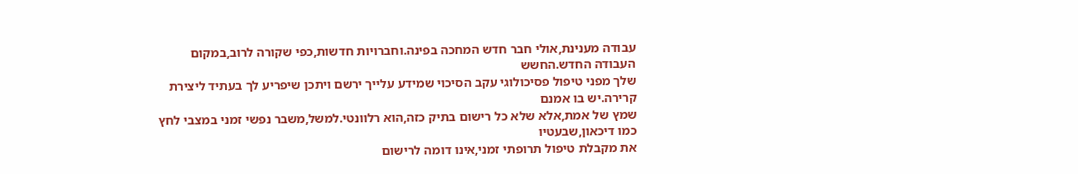עבודה מענינת,אולי חבר חדש המחכה בפינה.וחברויות חדשות,כפי שקורה לרוב,במקום העבודה החדש.החשש
שלך מפני טיפול פסיכולוגי עקב הסיכוי שמידע עלייך ירשם ויתכן שיפריע לך בעתיד ליצירת קרירה.יש בו אמנם
שמץ של אמת,אלא שלא כל רישום בתיק כזה,הוא רלוונטי.למשל,משבר נפשי זמני במצבי לחץ כמו דיכאון,שבעטיו
את מקבלת טיפול תרופתי זמני,אינו דומה לרישום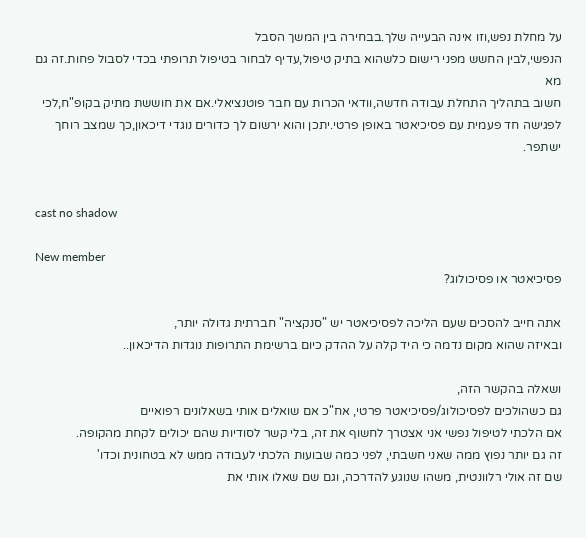על מחלת נפש,וזו אינה הבעייה שלך.בבחירה בין המשך הסבל
הנפשי,לבין החשש מפני רישום כלשהוא בתיק טיפול,עדיף לבחור בטיפול תרופתי בכדי לסבול פחות.זה גם מא
חשוב בתהליך התחלת עבודה חדשה,וודאי הכרות עם חבר פוטנציאלי.אם את חוששת מתיק בקופ"ח,לכי
לפגישה חד פעמית עם פסיכיאטר באופן פרטי.יתכן והוא ירשום לך כדורים נוגדי דיכאון,כך שמצב רוחך ישתפר.


cast no shadow

New member
פסיכיאטר או פסיכולוג?

אתה חייב להסכים שעם הליכה לפסיכיאטר יש "סנקציה" חברתית גדולה יותר,
ובאיזה שהוא מקום נדמה כי היד קלה על ההדק כיום ברשימת התרופות נוגדות הדיכאון..

ושאלה בהקשר הזה,
גם כשהולכים לפסיכולוג/פסיכיאטר פרטי, אח"כ אם שואלים אותי בשאלונים רפואיים
אם הלכתי לטיפול נפשי אני אצטרך לחשוף את זה, בלי קשר לסודיות שהם יכולים לקחת מהקופה.
זה גם יותר נפוץ ממה שאני חשבתי, לפני כמה שבועות הלכתי לעבודה ממש לא בטחונית וכדו'
שם זה אולי רלוונטית, משהו שנוגע להדרכה, וגם שם שאלו אותי את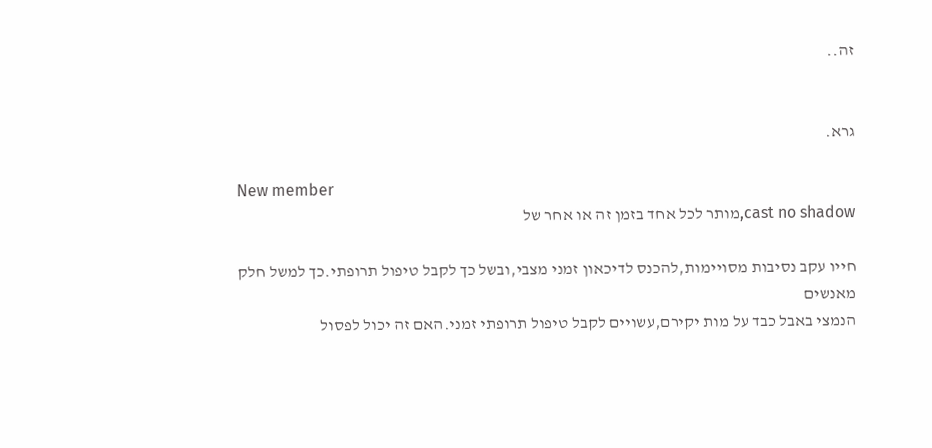זה..


גרא.

New member
cast no shadow,מותר לכל אחד בזמן זה או אחר של

חייו עקב נסיבות מסויימות,להכנס לדיכאון זמני מצבי,ובשל כך לקבל טיפול תרופתי.כך למשל חלק מאנשים
הנמצי באבל כבד על מות יקירם,עשויים לקבל טיפול תרופתי זמני.האם זה יכול לפסול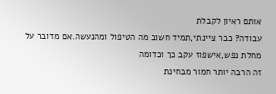אותם ראיון לקבלת
עבודה? כבר ציינתי,תמיד חשוב מה הטיפול ומהנעשה.אם מדובר על מחלת נפש,אישפוז עקב כך וכדומה
זה הרבה יותר חמור מבחינת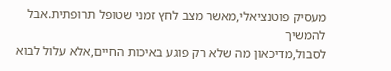מעסיק פוטנציאלי,מאשר מצב לחץ זמני שטופל תרופתית.אבל להמשיך
לסבול,מדיכאון מה שלא רק פוגע באיכות החיים,אלא עלול לבוא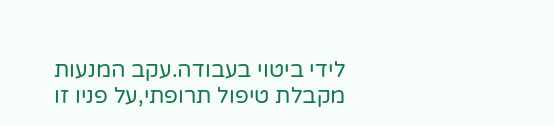לידי ביטוי בעבודה.עקב המנעות
מקבלת טיפול תרופתי,על פניו זו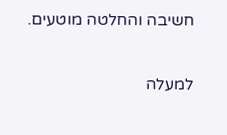חשיבה והחלטה מוטעים.

למעלה